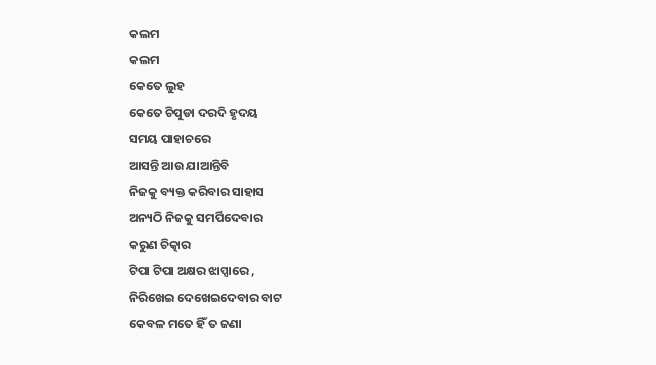କଲମ
କଲମ
କେତେ ଲୁହ
କେତେ ଚିପୁଡା ଦରଦି ହୃଦୟ
ସମୟ ପାହାଚରେ
ଆସନ୍ତି ଆଉ ଯାଆନ୍ତିବି
ନିଜକୁ ବ୍ୟକ୍ତ କରିବାର ସାହାସ
ଅନ୍ୟଠି ନିଜକୁ ସମର୍ପିଦେବାର
କରୁଣ ଚିତ୍କାର
ଟିପା ଟିପା ଅକ୍ଷର ଝାପ୍ସାରେ ,
ନିରିଖେଇ ଦେଖେଇଦେବାର ବାଟ
କେବଳ ମତେ ହିଁ ତ ଜଣା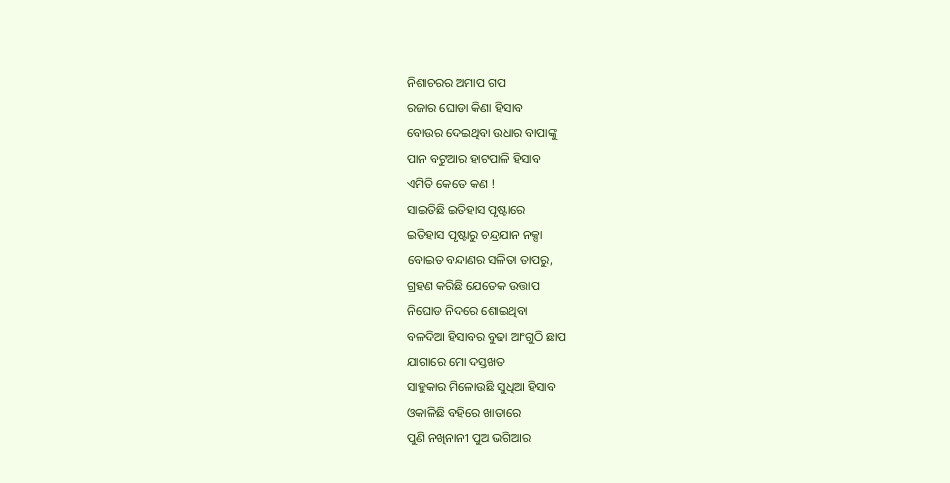ନିଶାଚରର ଅମାପ ଗପ
ରଜାର ଘୋଡା କିଣା ହିସାବ
ବୋଉର ଦେଇଥିବା ଉଧାର ବାପାଙ୍କୁ
ପାନ ବଟୁଆର ହାଟପାଳି ହିସାବ
ଏମିତି କେତେ କଣ !
ସାଇତିଛି ଇତିହାସ ପୃଷ୍ଟାରେ
ଇତିହାସ ପୃଷ୍ଟାରୁ ଚନ୍ଦ୍ରଯାନ ନକ୍ସା
ବୋଇତ ବନ୍ଦାଣର ସଳିତା ତାପରୁ,
ଗ୍ରହଣ କରିଛି ଯେତେକ ଉତ୍ତାପ
ନିଘୋଡ ନିଦରେ ଶୋଇଥିବା
ବଳଦିଆ ହିସାବର ବୁଢା ଆଂଗୁଠି ଛାପ
ଯାଗାରେ ମୋ ଦସ୍ତଖତ
ସାହୁକାର ମିଳୋଉଛି ସୁଧିଆ ହିସାବ
ଓକାଳିଛି ବହିରେ ଖାତାରେ
ପୁଣି ନଖିନାନୀ ପୁଅ ଭଗିଆର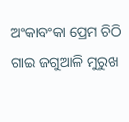ଅଂକାବଂକା ପ୍ରେମ ଚିଠି
ଗାଇ ଜଗୁଆଳି ମୁରୁଖ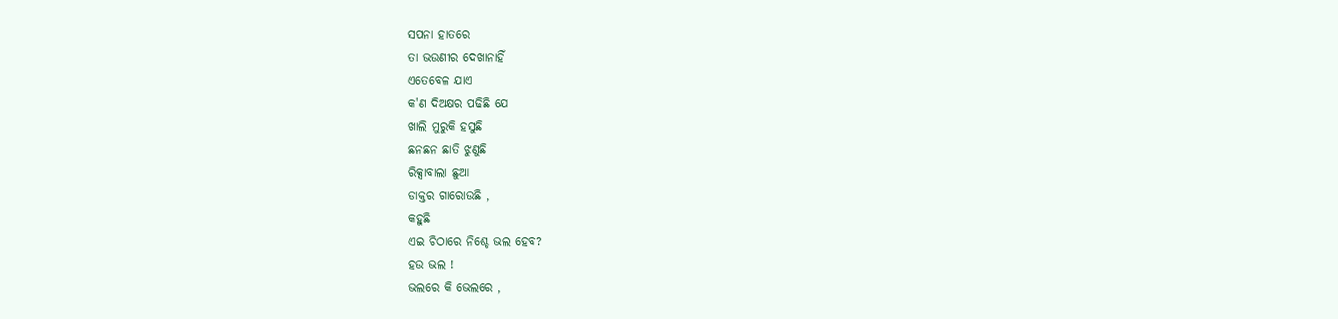ସପନା ହାତରେ
ତା ଭଉଣୀର ଦେଖାନାହିଁ
ଏତେବେଳ ଯାଏ
କ'ଣ ଦିଅକ୍ଷର ପଢିଛି ଯେ
ଖାଲି ମୁରୁକି ହସୁଛି
ଛନଛନ ଛାତି ଝୁଣୁଛି
ରିକ୍ସାବାଲା ଛୁଆ
ଡାକ୍ତର ଗାରୋଉଛି ,
କହୁଛି
ଏଇ ଚିଠାରେ ନିଶ୍ଚେ ଭଲ ହେବ?
ହଉ ଭଲ !
ଭଲରେ କି ଭେଲରେ ,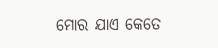ମୋର ଯାଏ କେତେ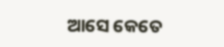ଆସେ କେତେ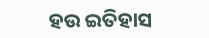ହଉ ଇତିହାସ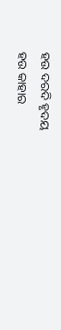ହଉ ଦରଦି ହୃଦୟ
ହଉ କାହାର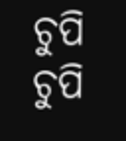ଚୁପି ଚୁପି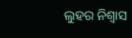ଲୁହର ନିଶ୍ୱାସ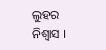ଲୁହର ନିଶ୍ୱାସ ।